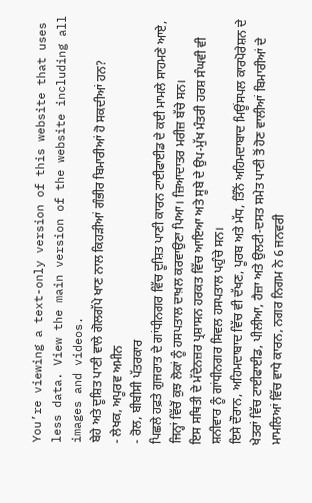You’re viewing a text-only version of this website that uses less data. View the main version of the website including all images and videos.
ਬੇਹੇ ਅਤੇ ਦੂਸ਼ਿਤ ਪਾਣੀ ਵਾਲੇ ਗੋਲਗੱਪੇ ਖਾਣ ਨਾਲ ਕਿਹੜੀਆਂ ਗੰਭੀਰ ਬਿਮਾਰੀਆਂ ਹੋ ਸਕਦੀਆਂ ਹਨ?
- ਲੇਖਕ, ਅਪੂਰਵ ਅਮੀਨ
- ਰੋਲ, ਬੀਬੀਸੀ ਪੱਤਰਕਾਰ
ਪਿਛਲੇ ਹਫ਼ਤੇ ਗੁਜਰਾਤ ਦੇ ਗਾਂਧੀਨਗਰ ਵਿੱਚ ਦੂਸ਼ਿਤ ਪਾਣੀ ਕਾਰਨ ਟਾਈਫਾਈਡ ਦੇ ਕਈ ਮਾਮਲੇ ਸਾਹਮਣੇ ਆਏ, ਜਿਨ੍ਹਾਂ ਵਿੱਚੋਂ ਕੁਝ ਲੋਕਾਂ ਨੂੰ ਹਸਪਤਾਲ ਦਾਖ਼ਲ ਕਰਵਾਉਣਾ ਪਿਆ। ਜ਼ਿਆਦਾਤਰ ਮਰੀਜ਼ ਬੱਚੇ ਸਨ।
ਇਸ ਸਥਿਤੀ ਦੇ ਮੱਦੇਨਜ਼ਰ ਪ੍ਰਸ਼ਾਸਨ ਹਰਕਤ ਵਿੱਚ ਆਇਆ ਅਤੇ ਸੂਬੇ ਦੇ ਉਪ-ਮੁੱਖ ਮੰਤਰੀ ਹਰਸ਼ ਸੰਘਵੀ ਵੀ ਸ਼ਨੀਵਾਰ ਨੂੰ ਗਾਂਧੀਨਗਰ ਸਿਵਲ ਹਸਪਤਾਲ ਪਹੁੰਚੇ ਸਨ।
ਇਸੇ ਦੌਰਾਨ, ਅਹਿਮਦਾਬਾਦ ਵਿੱਚ ਵੀ ਦੱਖਣ, ਪੂਰਬ ਅਤੇ ਮੱਧ, ਤਿੰਨੋਂ ਅਹਿਮਦਾਬਾਦ ਮਿਊਂਸਪਲ ਕਾਰਪੋਰੇਸ਼ਨ ਦੇ ਖੇਤਰਾਂ ਵਿੱਚ ਟਾਈਫਾਈਡ, ਪੀਲੀਆ, ਹੈਜ਼ਾ ਅਤੇ ਉਲਟੀ-ਦਸਤ ਸਮੇਤ ਪਾਣੀ ਤੋਂ ਹੋਣ ਵਾਲੀਆਂ ਬਿਮਾਰੀਆਂ ਦੇ ਮਾਮਲਿਆਂ ਵਿੱਚ ਵਾਧੇ ਕਾਰਨ, ਨਗਰ ਨਿਗਮ ਨੇ 6 ਜਨਵਰੀ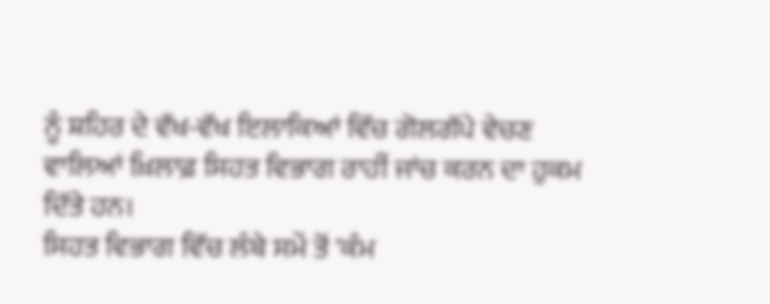ਨੂੰ ਸ਼ਹਿਰ ਦੇ ਵੱਖ-ਵੱਖ ਇਲਾਕਿਆਂ ਵਿੱਚ ਗੋਲਗੱਪੇ ਵੇਚਣ ਵਾਲਿਆਂ ਖ਼ਿਲਾਫ਼ ਸਿਹਤ ਵਿਭਾਗ ਰਾਹੀਂ ਜਾਂਚ ਕਰਨ ਦਾ ਹੁਕਮ ਦਿੱਤੇ ਹਨ।
ਸਿਹਤ ਵਿਭਾਗ ਵਿੱਚ ਲੰਬੇ ਸਮੇਂ ਤੋਂ 'ਕੰਮ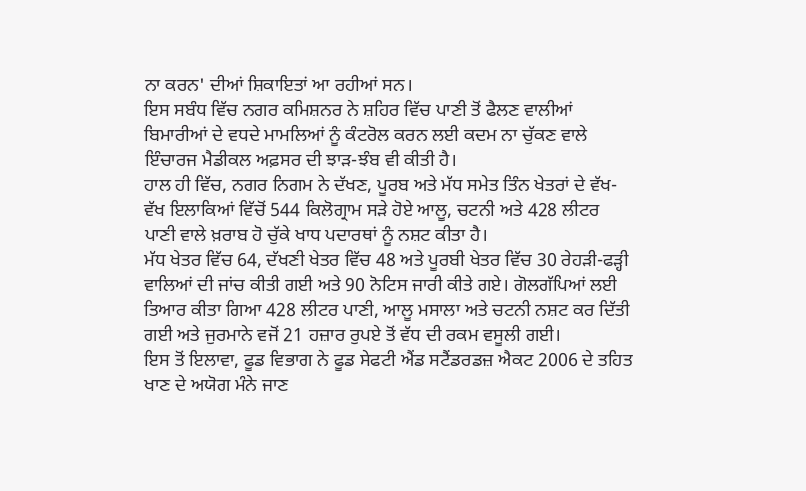ਨਾ ਕਰਨ' ਦੀਆਂ ਸ਼ਿਕਾਇਤਾਂ ਆ ਰਹੀਆਂ ਸਨ।
ਇਸ ਸਬੰਧ ਵਿੱਚ ਨਗਰ ਕਮਿਸ਼ਨਰ ਨੇ ਸ਼ਹਿਰ ਵਿੱਚ ਪਾਣੀ ਤੋਂ ਫੈਲਣ ਵਾਲੀਆਂ ਬਿਮਾਰੀਆਂ ਦੇ ਵਧਦੇ ਮਾਮਲਿਆਂ ਨੂੰ ਕੰਟਰੋਲ ਕਰਨ ਲਈ ਕਦਮ ਨਾ ਚੁੱਕਣ ਵਾਲੇ ਇੰਚਾਰਜ ਮੈਡੀਕਲ ਅਫ਼ਸਰ ਦੀ ਝਾੜ-ਝੰਬ ਵੀ ਕੀਤੀ ਹੈ।
ਹਾਲ ਹੀ ਵਿੱਚ, ਨਗਰ ਨਿਗਮ ਨੇ ਦੱਖਣ, ਪੂਰਬ ਅਤੇ ਮੱਧ ਸਮੇਤ ਤਿੰਨ ਖੇਤਰਾਂ ਦੇ ਵੱਖ-ਵੱਖ ਇਲਾਕਿਆਂ ਵਿੱਚੋਂ 544 ਕਿਲੋਗ੍ਰਾਮ ਸੜੇ ਹੋਏ ਆਲੂ, ਚਟਨੀ ਅਤੇ 428 ਲੀਟਰ ਪਾਣੀ ਵਾਲੇ ਖ਼ਰਾਬ ਹੋ ਚੁੱਕੇ ਖਾਧ ਪਦਾਰਥਾਂ ਨੂੰ ਨਸ਼ਟ ਕੀਤਾ ਹੈ।
ਮੱਧ ਖੇਤਰ ਵਿੱਚ 64, ਦੱਖਣੀ ਖੇਤਰ ਵਿੱਚ 48 ਅਤੇ ਪੂਰਬੀ ਖੇਤਰ ਵਿੱਚ 30 ਰੇਹੜੀ-ਫੜ੍ਹੀ ਵਾਲਿਆਂ ਦੀ ਜਾਂਚ ਕੀਤੀ ਗਈ ਅਤੇ 90 ਨੋਟਿਸ ਜਾਰੀ ਕੀਤੇ ਗਏ। ਗੋਲਗੱਪਿਆਂ ਲਈ ਤਿਆਰ ਕੀਤਾ ਗਿਆ 428 ਲੀਟਰ ਪਾਣੀ, ਆਲੂ ਮਸਾਲਾ ਅਤੇ ਚਟਨੀ ਨਸ਼ਟ ਕਰ ਦਿੱਤੀ ਗਈ ਅਤੇ ਜੁਰਮਾਨੇ ਵਜੋਂ 21 ਹਜ਼ਾਰ ਰੁਪਏ ਤੋਂ ਵੱਧ ਦੀ ਰਕਮ ਵਸੂਲੀ ਗਈ।
ਇਸ ਤੋਂ ਇਲਾਵਾ, ਫੂਡ ਵਿਭਾਗ ਨੇ ਫੂਡ ਸੇਫਟੀ ਐਂਡ ਸਟੈਂਡਰਡਜ਼ ਐਕਟ 2006 ਦੇ ਤਹਿਤ ਖਾਣ ਦੇ ਅਯੋਗ ਮੰਨੇ ਜਾਣ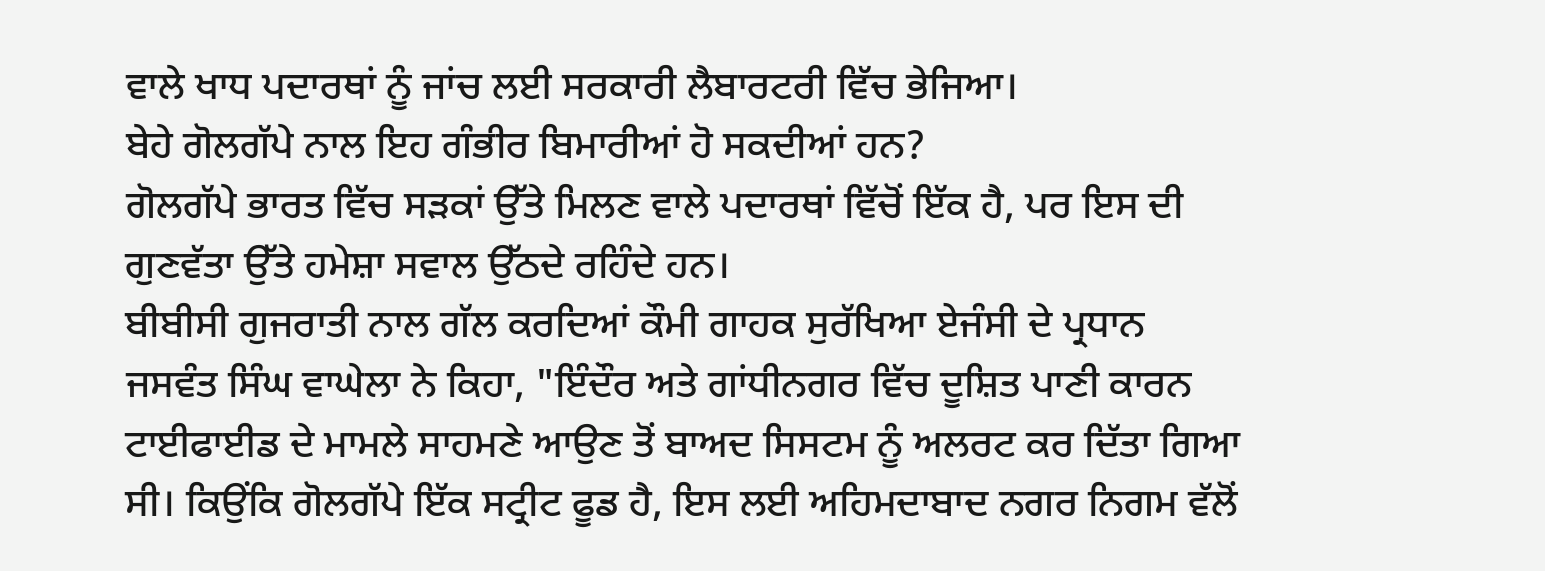ਵਾਲੇ ਖਾਧ ਪਦਾਰਥਾਂ ਨੂੰ ਜਾਂਚ ਲਈ ਸਰਕਾਰੀ ਲੈਬਾਰਟਰੀ ਵਿੱਚ ਭੇਜਿਆ।
ਬੇਹੇ ਗੋਲਗੱਪੇ ਨਾਲ ਇਹ ਗੰਭੀਰ ਬਿਮਾਰੀਆਂ ਹੋ ਸਕਦੀਆਂ ਹਨ?
ਗੋਲਗੱਪੇ ਭਾਰਤ ਵਿੱਚ ਸੜਕਾਂ ਉੱਤੇ ਮਿਲਣ ਵਾਲੇ ਪਦਾਰਥਾਂ ਵਿੱਚੋਂ ਇੱਕ ਹੈ, ਪਰ ਇਸ ਦੀ ਗੁਣਵੱਤਾ ਉੱਤੇ ਹਮੇਸ਼ਾ ਸਵਾਲ ਉੱਠਦੇ ਰਹਿੰਦੇ ਹਨ।
ਬੀਬੀਸੀ ਗੁਜਰਾਤੀ ਨਾਲ ਗੱਲ ਕਰਦਿਆਂ ਕੌਮੀ ਗਾਹਕ ਸੁਰੱਖਿਆ ਏਜੰਸੀ ਦੇ ਪ੍ਰਧਾਨ ਜਸਵੰਤ ਸਿੰਘ ਵਾਘੇਲਾ ਨੇ ਕਿਹਾ, "ਇੰਦੌਰ ਅਤੇ ਗਾਂਧੀਨਗਰ ਵਿੱਚ ਦੂਸ਼ਿਤ ਪਾਣੀ ਕਾਰਨ ਟਾਈਫਾਈਡ ਦੇ ਮਾਮਲੇ ਸਾਹਮਣੇ ਆਉਣ ਤੋਂ ਬਾਅਦ ਸਿਸਟਮ ਨੂੰ ਅਲਰਟ ਕਰ ਦਿੱਤਾ ਗਿਆ ਸੀ। ਕਿਉਂਕਿ ਗੋਲਗੱਪੇ ਇੱਕ ਸਟ੍ਰੀਟ ਫੂਡ ਹੈ, ਇਸ ਲਈ ਅਹਿਮਦਾਬਾਦ ਨਗਰ ਨਿਗਮ ਵੱਲੋਂ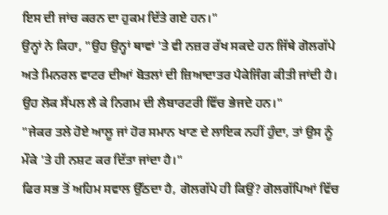ਇਸ ਦੀ ਜਾਂਚ ਕਰਨ ਦਾ ਹੁਕਮ ਦਿੱਤੇ ਗਏ ਹਨ।"
ਉਨ੍ਹਾਂ ਨੇ ਕਿਹਾ, "ਉਹ ਉਨ੍ਹਾਂ ਥਾਵਾਂ 'ਤੇ ਵੀ ਨਜ਼ਰ ਰੱਖ ਸਕਦੇ ਹਨ ਜਿੱਥੇ ਗੋਲਗੱਪੇ ਅਤੇ ਮਿਨਰਲ ਵਾਟਰ ਦੀਆਂ ਬੋਤਲਾਂ ਦੀ ਜ਼ਿਆਦਾਤਰ ਪੈਕੇਜਿੰਗ ਕੀਤੀ ਜਾਂਦੀ ਹੈ। ਉਹ ਲੋਕ ਸੈਂਪਲ ਲੈ ਕੇ ਨਿਗਮ ਦੀ ਲੈਬਾਰਟਰੀ ਵਿੱਚ ਭੇਜਦੇ ਹਨ।"
"ਜੇਕਰ ਤਲੇ ਹੋਏ ਆਲੂ ਜਾਂ ਹੋਰ ਸਮਾਨ ਖਾਣ ਦੇ ਲਾਇਕ ਨਹੀਂ ਹੁੰਦਾ, ਤਾਂ ਉਸ ਨੂੰ ਮੌਕੇ 'ਤੇ ਹੀ ਨਸ਼ਟ ਕਰ ਦਿੱਤਾ ਜਾਂਦਾ ਹੈ।"
ਫਿਰ ਸਭ ਤੋਂ ਅਹਿਮ ਸਵਾਲ ਉੱਠਦਾ ਹੈ, ਗੋਲਗੱਪੇ ਹੀ ਕਿਉਂ? ਗੋਲਗੱਪਿਆਂ ਵਿੱਚ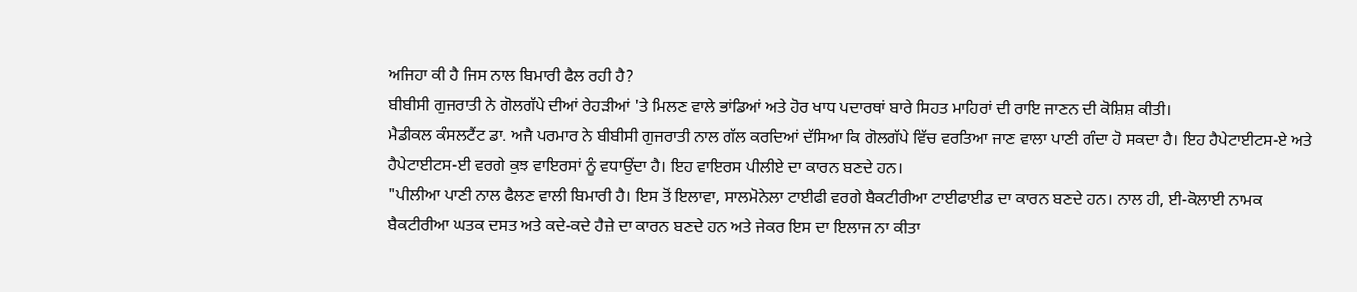ਅਜਿਹਾ ਕੀ ਹੈ ਜਿਸ ਨਾਲ ਬਿਮਾਰੀ ਫੈਲ ਰਹੀ ਹੈ?
ਬੀਬੀਸੀ ਗੁਜਰਾਤੀ ਨੇ ਗੋਲਗੱਪੇ ਦੀਆਂ ਰੇਹੜੀਆਂ 'ਤੇ ਮਿਲਣ ਵਾਲੇ ਭਾਂਡਿਆਂ ਅਤੇ ਹੋਰ ਖਾਧ ਪਦਾਰਥਾਂ ਬਾਰੇ ਸਿਹਤ ਮਾਹਿਰਾਂ ਦੀ ਰਾਇ ਜਾਣਨ ਦੀ ਕੋਸ਼ਿਸ਼ ਕੀਤੀ।
ਮੈਡੀਕਲ ਕੰਸਲਟੈਂਟ ਡਾ. ਅਜੈ ਪਰਮਾਰ ਨੇ ਬੀਬੀਸੀ ਗੁਜਰਾਤੀ ਨਾਲ ਗੱਲ ਕਰਦਿਆਂ ਦੱਸਿਆ ਕਿ ਗੋਲਗੱਪੇ ਵਿੱਚ ਵਰਤਿਆ ਜਾਣ ਵਾਲਾ ਪਾਣੀ ਗੰਦਾ ਹੋ ਸਕਦਾ ਹੈ। ਇਹ ਹੈਪੇਟਾਈਟਸ-ਏ ਅਤੇ ਹੈਪੇਟਾਈਟਸ-ਈ ਵਰਗੇ ਕੁਝ ਵਾਇਰਸਾਂ ਨੂੰ ਵਧਾਉਂਦਾ ਹੈ। ਇਹ ਵਾਇਰਸ ਪੀਲੀਏ ਦਾ ਕਾਰਨ ਬਣਦੇ ਹਨ।
"ਪੀਲੀਆ ਪਾਣੀ ਨਾਲ ਫੈਲਣ ਵਾਲੀ ਬਿਮਾਰੀ ਹੈ। ਇਸ ਤੋਂ ਇਲਾਵਾ, ਸਾਲਮੋਨੇਲਾ ਟਾਈਫੀ ਵਰਗੇ ਬੈਕਟੀਰੀਆ ਟਾਈਫਾਈਡ ਦਾ ਕਾਰਨ ਬਣਦੇ ਹਨ। ਨਾਲ ਹੀ, ਈ-ਕੋਲਾਈ ਨਾਮਕ ਬੈਕਟੀਰੀਆ ਘਤਕ ਦਸਤ ਅਤੇ ਕਦੇ-ਕਦੇ ਹੈਜ਼ੇ ਦਾ ਕਾਰਨ ਬਣਦੇ ਹਨ ਅਤੇ ਜੇਕਰ ਇਸ ਦਾ ਇਲਾਜ ਨਾ ਕੀਤਾ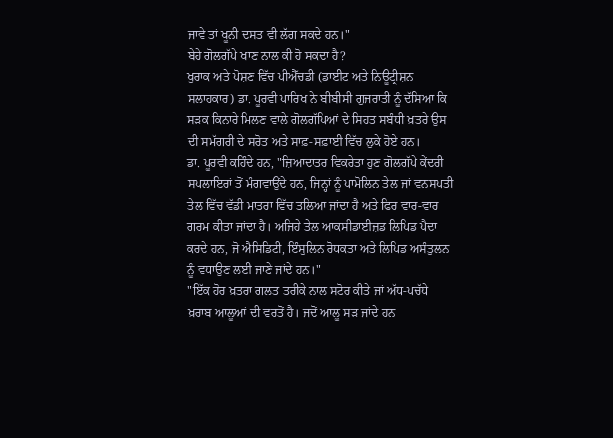ਜਾਵੇ ਤਾਂ ਖੂਨੀ ਦਸਤ ਵੀ ਲੱਗ ਸਕਦੇ ਹਨ।"
ਬੇਹੇ ਗੋਲਗੱਪੇ ਖਾਣ ਨਾਲ ਕੀ ਹੋ ਸਕਦਾ ਹੈ?
ਖੁਰਾਕ ਅਤੇ ਪੋਸ਼ਣ ਵਿੱਚ ਪੀਐੱਚਡੀ (ਡਾਈਟ ਅਤੇ ਨਿਊਟ੍ਰੀਸ਼ਨ ਸਲਾਹਕਾਰ) ਡਾ. ਪੂਰਵੀ ਪਾਰਿਖ ਨੇ ਬੀਬੀਸੀ ਗੁਜਰਾਤੀ ਨੂੰ ਦੱਸਿਆ ਕਿ ਸੜਕ ਕਿਨਾਰੇ ਮਿਲਣ ਵਾਲੇ ਗੋਲਗੱਪਿਆਂ ਦੇ ਸਿਹਤ ਸਬੰਧੀ ਖ਼ਤਰੇ ਉਸ ਦੀ ਸਮੱਗਰੀ ਦੇ ਸਰੋਤ ਅਤੇ ਸਾਫ਼-ਸਫ਼ਾਈ ਵਿੱਚ ਲੁਕੇ ਹੋਏ ਹਨ।
ਡਾ. ਪੂਰਵੀ ਕਹਿੰਦੇ ਹਨ, "ਜ਼ਿਆਦਾਤਰ ਵਿਕਰੇਤਾ ਹੁਣ ਗੋਲਗੱਪੇ ਕੇਂਦਰੀ ਸਪਲਾਇਰਾਂ ਤੋਂ ਮੰਗਵਾਉਂਦੇ ਹਨ, ਜਿਨ੍ਹਾਂ ਨੂੰ ਪਾਮੋਲਿਨ ਤੇਲ ਜਾਂ ਵਨਸਪਤੀ ਤੇਲ ਵਿੱਚ ਵੱਡੀ ਮਾਤਰਾ ਵਿੱਚ ਤਲਿਆ ਜਾਂਦਾ ਹੈ ਅਤੇ ਫਿਰ ਵਾਰ-ਵਾਰ ਗਰਮ ਕੀਤਾ ਜਾਂਦਾ ਹੈ। ਅਜਿਹੇ ਤੇਲ ਆਕਸੀਡਾਈਜ਼ਡ ਲਿਪਿਡ ਪੈਦਾ ਕਰਦੇ ਹਨ, ਜੋ ਐਸਿਡਿਟੀ, ਇੰਸੁਲਿਨ ਰੋਧਕਤਾ ਅਤੇ ਲਿਪਿਡ ਅਸੰਤੁਲਨ ਨੂੰ ਵਧਾਉਣ ਲਈ ਜਾਣੇ ਜਾਂਦੇ ਹਨ।"
"ਇੱਕ ਹੋਰ ਖ਼ਤਰਾ ਗਲਤ ਤਰੀਕੇ ਨਾਲ ਸਟੋਰ ਕੀਤੇ ਜਾਂ ਅੱਧ-ਪਚੱਧੇ ਖ਼ਰਾਬ ਆਲੂਆਂ ਦੀ ਵਰਤੋਂ ਹੈ। ਜਦੋਂ ਆਲੂ ਸੜ ਜਾਂਦੇ ਹਨ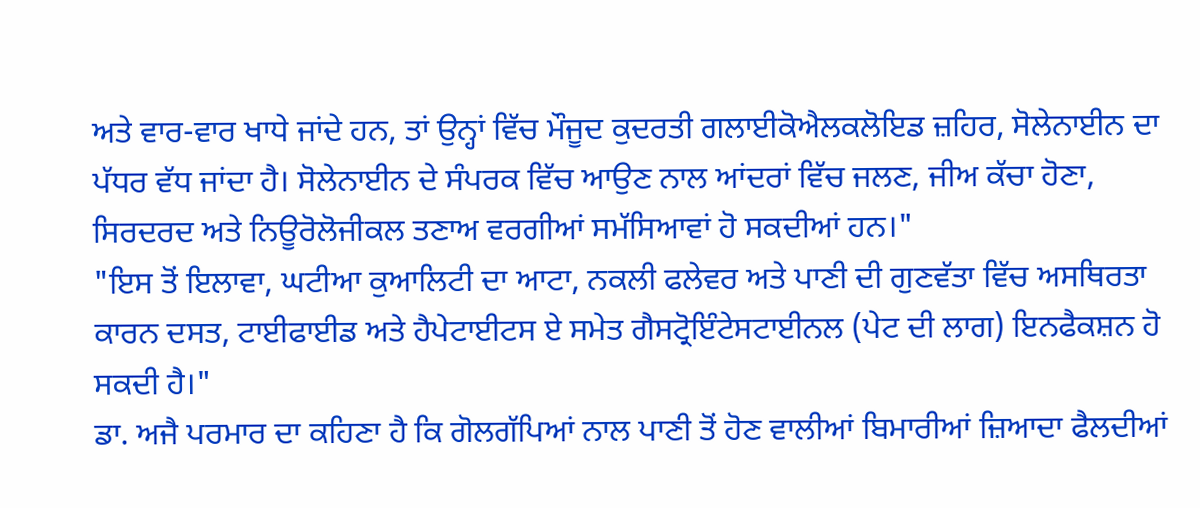ਅਤੇ ਵਾਰ-ਵਾਰ ਖਾਧੇ ਜਾਂਦੇ ਹਨ, ਤਾਂ ਉਨ੍ਹਾਂ ਵਿੱਚ ਮੌਜੂਦ ਕੁਦਰਤੀ ਗਲਾਈਕੋਐਲਕਲੋਇਡ ਜ਼ਹਿਰ, ਸੋਲੇਨਾਈਨ ਦਾ ਪੱਧਰ ਵੱਧ ਜਾਂਦਾ ਹੈ। ਸੋਲੇਨਾਈਨ ਦੇ ਸੰਪਰਕ ਵਿੱਚ ਆਉਣ ਨਾਲ ਆਂਦਰਾਂ ਵਿੱਚ ਜਲਣ, ਜੀਅ ਕੱਚਾ ਹੋਣਾ, ਸਿਰਦਰਦ ਅਤੇ ਨਿਊਰੋਲੋਜੀਕਲ ਤਣਾਅ ਵਰਗੀਆਂ ਸਮੱਸਿਆਵਾਂ ਹੋ ਸਕਦੀਆਂ ਹਨ।"
"ਇਸ ਤੋਂ ਇਲਾਵਾ, ਘਟੀਆ ਕੁਆਲਿਟੀ ਦਾ ਆਟਾ, ਨਕਲੀ ਫਲੇਵਰ ਅਤੇ ਪਾਣੀ ਦੀ ਗੁਣਵੱਤਾ ਵਿੱਚ ਅਸਥਿਰਤਾ ਕਾਰਨ ਦਸਤ, ਟਾਈਫਾਈਡ ਅਤੇ ਹੈਪੇਟਾਈਟਸ ਏ ਸਮੇਤ ਗੈਸਟ੍ਰੋਇੰਟੇਸਟਾਈਨਲ (ਪੇਟ ਦੀ ਲਾਗ) ਇਨਫੈਕਸ਼ਨ ਹੋ ਸਕਦੀ ਹੈ।"
ਡਾ. ਅਜੈ ਪਰਮਾਰ ਦਾ ਕਹਿਣਾ ਹੈ ਕਿ ਗੋਲਗੱਪਿਆਂ ਨਾਲ ਪਾਣੀ ਤੋਂ ਹੋਣ ਵਾਲੀਆਂ ਬਿਮਾਰੀਆਂ ਜ਼ਿਆਦਾ ਫੈਲਦੀਆਂ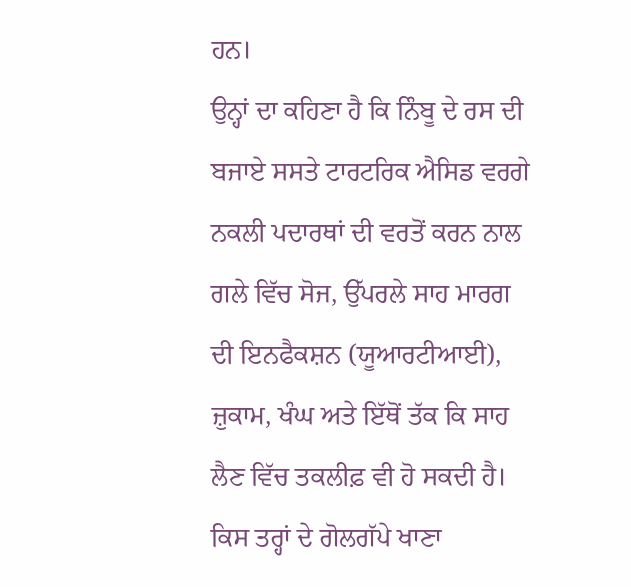ਹਨ।
ਉਨ੍ਹਾਂ ਦਾ ਕਹਿਣਾ ਹੈ ਕਿ ਨਿੰਬੂ ਦੇ ਰਸ ਦੀ ਬਜਾਏ ਸਸਤੇ ਟਾਰਟਰਿਕ ਐਸਿਡ ਵਰਗੇ ਨਕਲੀ ਪਦਾਰਥਾਂ ਦੀ ਵਰਤੋਂ ਕਰਨ ਨਾਲ ਗਲੇ ਵਿੱਚ ਸੋਜ, ਉੱਪਰਲੇ ਸਾਹ ਮਾਰਗ ਦੀ ਇਨਫੈਕਸ਼ਨ (ਯੂਆਰਟੀਆਈ), ਜ਼ੁਕਾਮ, ਖੰਘ ਅਤੇ ਇੱਥੋਂ ਤੱਕ ਕਿ ਸਾਹ ਲੈਣ ਵਿੱਚ ਤਕਲੀਫ਼ ਵੀ ਹੋ ਸਕਦੀ ਹੈ।
ਕਿਸ ਤਰ੍ਹਾਂ ਦੇ ਗੋਲਗੱਪੇ ਖਾਣਾ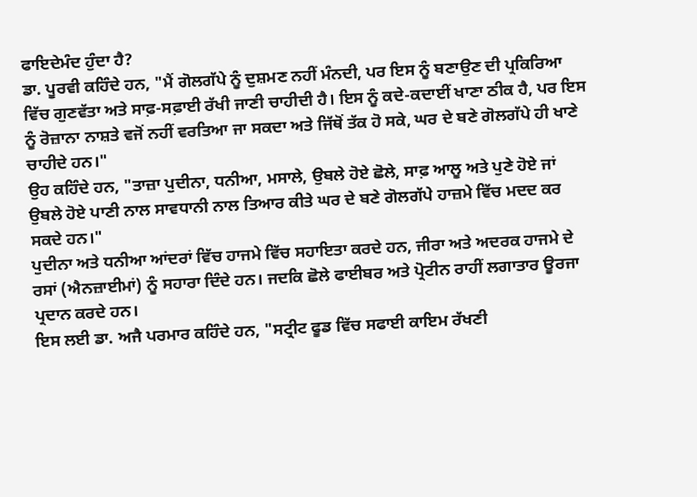ਫਾਇਦੇਮੰਦ ਹੁੰਦਾ ਹੈ?
ਡਾ. ਪੂਰਵੀ ਕਹਿੰਦੇ ਹਨ, "ਮੈਂ ਗੋਲਗੱਪੇ ਨੂੰ ਦੁਸ਼ਮਣ ਨਹੀਂ ਮੰਨਦੀ, ਪਰ ਇਸ ਨੂੰ ਬਣਾਉਣ ਦੀ ਪ੍ਰਕਿਰਿਆ ਵਿੱਚ ਗੁਣਵੱਤਾ ਅਤੇ ਸਾਫ਼-ਸਫ਼ਾਈ ਰੱਖੀ ਜਾਣੀ ਚਾਹੀਦੀ ਹੈ। ਇਸ ਨੂੰ ਕਦੇ-ਕਦਾਈਂ ਖਾਣਾ ਠੀਕ ਹੈ, ਪਰ ਇਸ ਨੂੰ ਰੋਜ਼ਾਨਾ ਨਾਸ਼ਤੇ ਵਜੋਂ ਨਹੀਂ ਵਰਤਿਆ ਜਾ ਸਕਦਾ ਅਤੇ ਜਿੱਥੋਂ ਤੱਕ ਹੋ ਸਕੇ, ਘਰ ਦੇ ਬਣੇ ਗੋਲਗੱਪੇ ਹੀ ਖਾਣੇ ਚਾਹੀਦੇ ਹਨ।"
ਉਹ ਕਹਿੰਦੇ ਹਨ, "ਤਾਜ਼ਾ ਪੁਦੀਨਾ, ਧਨੀਆ, ਮਸਾਲੇ, ਉਬਲੇ ਹੋਏ ਛੋਲੇ, ਸਾਫ਼ ਆਲੂ ਅਤੇ ਪੁਣੇ ਹੋਏ ਜਾਂ ਉਬਲੇ ਹੋਏ ਪਾਣੀ ਨਾਲ ਸਾਵਧਾਨੀ ਨਾਲ ਤਿਆਰ ਕੀਤੇ ਘਰ ਦੇ ਬਣੇ ਗੋਲਗੱਪੇ ਹਾਜ਼ਮੇ ਵਿੱਚ ਮਦਦ ਕਰ ਸਕਦੇ ਹਨ।"
ਪੁਦੀਨਾ ਅਤੇ ਧਨੀਆ ਆਂਦਰਾਂ ਵਿੱਚ ਹਾਜਮੇ ਵਿੱਚ ਸਹਾਇਤਾ ਕਰਦੇ ਹਨ, ਜੀਰਾ ਅਤੇ ਅਦਰਕ ਹਾਜਮੇ ਦੇ ਰਸਾਂ (ਐਨਜ਼ਾਈਮਾਂ) ਨੂੰ ਸਹਾਰਾ ਦਿੰਦੇ ਹਨ। ਜਦਕਿ ਛੋਲੇ ਫਾਈਬਰ ਅਤੇ ਪ੍ਰੋਟੀਨ ਰਾਹੀਂ ਲਗਾਤਾਰ ਊਰਜਾ ਪ੍ਰਦਾਨ ਕਰਦੇ ਹਨ।
ਇਸ ਲਈ ਡਾ. ਅਜੈ ਪਰਮਾਰ ਕਹਿੰਦੇ ਹਨ, "ਸਟ੍ਰੀਟ ਫੂਡ ਵਿੱਚ ਸਫਾਈ ਕਾਇਮ ਰੱਖਣੀ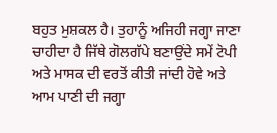ਬਹੁਤ ਮੁਸ਼ਕਲ ਹੈ। ਤੁਹਾਨੂੰ ਅਜਿਹੀ ਜਗ੍ਹਾ ਜਾਣਾ ਚਾਹੀਦਾ ਹੈ ਜਿੱਥੇ ਗੋਲਗੱਪੇ ਬਣਾਉਂਦੇ ਸਮੇਂ ਟੋਪੀ ਅਤੇ ਮਾਸਕ ਦੀ ਵਰਤੋਂ ਕੀਤੀ ਜਾਂਦੀ ਹੋਵੇ ਅਤੇ ਆਮ ਪਾਣੀ ਦੀ ਜਗ੍ਹਾ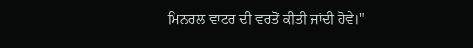ਮਿਨਰਲ ਵਾਟਰ ਦੀ ਵਰਤੋਂ ਕੀਤੀ ਜਾਂਦੀ ਹੋਵੇ।"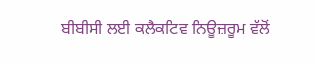ਬੀਬੀਸੀ ਲਈ ਕਲੈਕਟਿਵ ਨਿਊਜ਼ਰੂਮ ਵੱਲੋਂ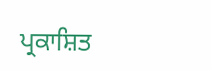ਪ੍ਰਕਾਸ਼ਿਤ